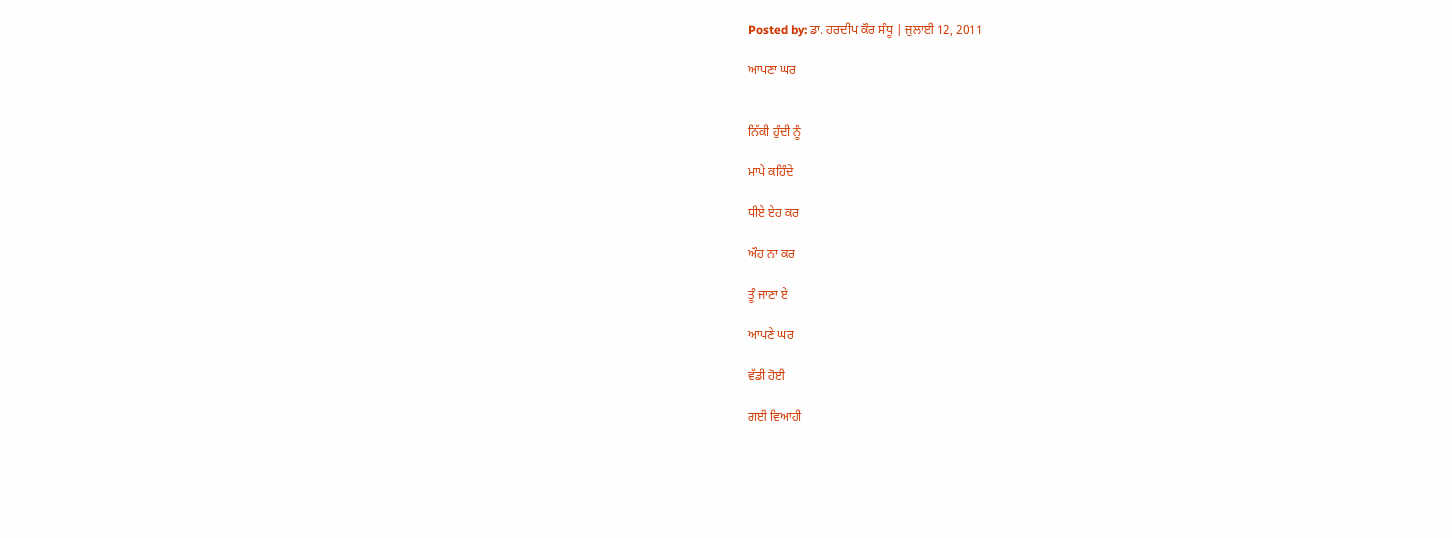Posted by: ਡਾ. ਹਰਦੀਪ ਕੌਰ ਸੰਧੂ | ਜੁਲਾਈ 12, 2011

ਆਪਣਾ ਘਰ


ਨਿੱਕੀ ਹੁੰਦੀ ਨੂੰ

ਮਾਪੇ ਕਹਿੰਦੇ

ਧੀਏ ਏਹ ਕਰ

ਔਹ ਨਾ ਕਰ

ਤੂੰ ਜਾਣਾ ਏ

ਆਪਣੇ ਘਰ

ਵੱਡੀ ਹੋਈ

ਗਈ ਵਿਆਹੀ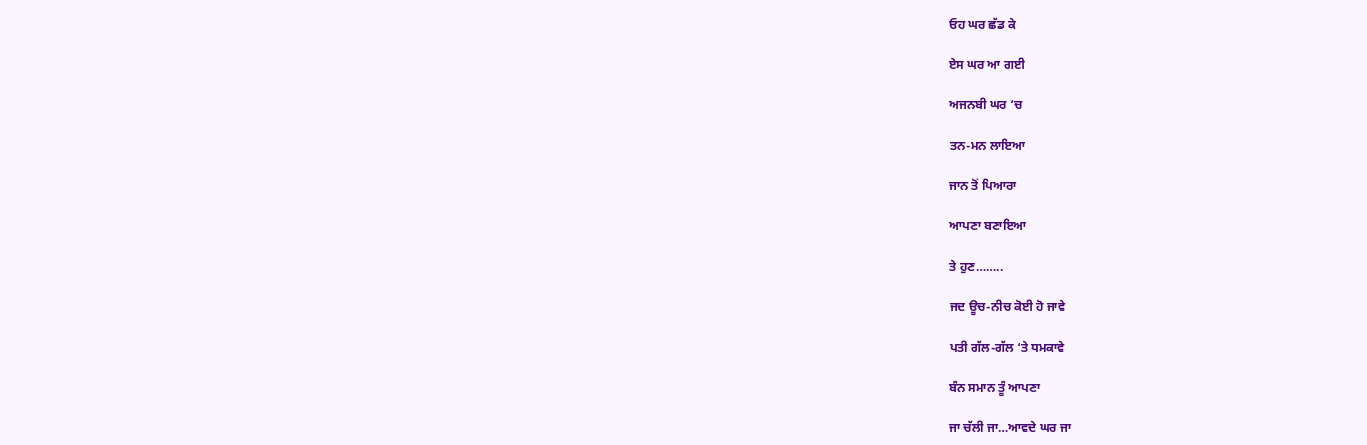ਓਹ ਘਰ ਛੱਡ ਕੇ

ਏਸ ਘਰ ਆ ਗਈ

ਅਜਨਬੀ ਘਰ ‘ਚ

ਤਨ-ਮਨ ਲਾਇਆ

ਜਾਨ ਤੋਂ ਪਿਆਰਾ

ਆਪਣਾ ਬਣਾਇਆ

ਤੇ ਹੁਣ……..

ਜਦ ਊਚ-ਨੀਚ ਕੋਈ ਹੋ ਜਾਵੇ

ਪਤੀ ਗੱਲ-ਗੱਲ ‘ਤੇ ਧਮਕਾਵੇ

ਬੰਨ ਸਮਾਨ ਤੂੰ ਆਪਣਾ

ਜਾ ਚੱਲੀ ਜਾ…ਆਵਦੇ ਘਰ ਜਾ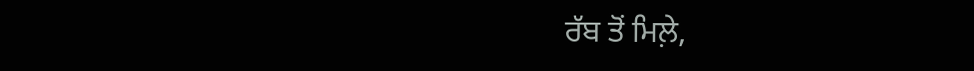ਰੱਬ ਤੋਂ ਮਿਲ਼ੇ,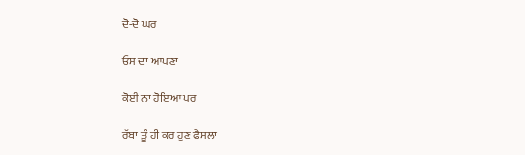ਦੋ-ਦੋ ਘਰ

ਓਸ ਦਾ ਆਪਣਾ

ਕੋਈ ਨਾ ਹੋਇਆ ਪਰ

ਰੱਬਾ ਤੂੰ ਹੀ ਕਰ ਹੁਣ ਫੈਸਲਾ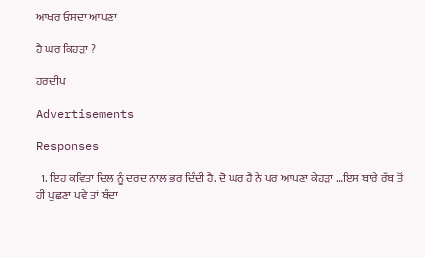ਆਖਰ ਓਸਦਾ ਆਪਣਾ

ਹੈ ਘਰ ਕਿਹੜਾ ?

ਹਰਦੀਪ

Advertisements

Responses

  1. ਇਹ ਕਵਿਤਾ ਦਿਲ ਨੂੰ ਦਰਦ ਨਾਲ ਭਰ ਦਿੰਦੀ ਹੈ. ਦੋ ਘਰ ਹੈ ਨੇ ਪਰ ਆਪਣਾ ਕੇਹੜਾ …ਇਸ ਬਾਰੇ ਰੱਬ ਤੋਂ ਹੀ ਪੁਛਣਾ ਪਵੇ ਤਾਂ ਬੰਦਾ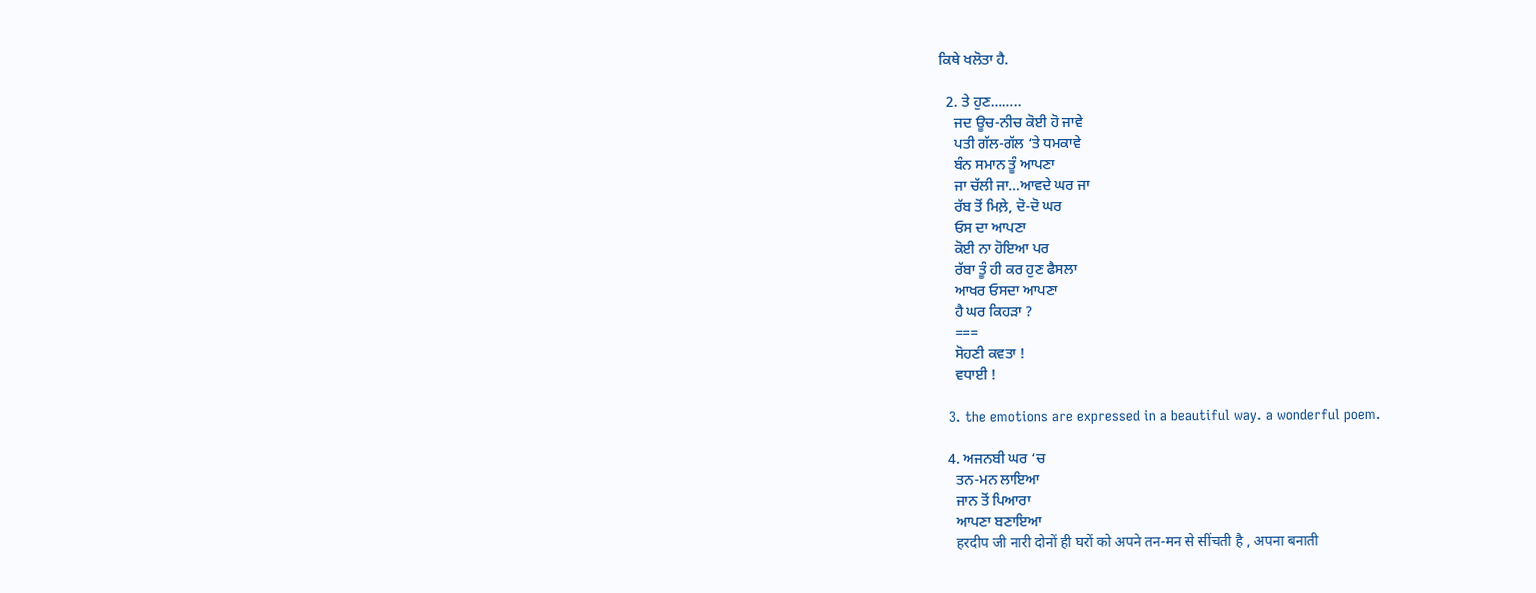ਕਿਥੇ ਖਲੋਤਾ ਹੈ.

  2. ਤੇ ਹੁਣ……..
    ਜਦ ਊਚ-ਨੀਚ ਕੋਈ ਹੋ ਜਾਵੇ
    ਪਤੀ ਗੱਲ-ਗੱਲ ‘ਤੇ ਧਮਕਾਵੇ
    ਬੰਨ ਸਮਾਨ ਤੂੰ ਆਪਣਾ
    ਜਾ ਚੱਲੀ ਜਾ…ਆਵਦੇ ਘਰ ਜਾ
    ਰੱਬ ਤੋਂ ਮਿਲ਼ੇ, ਦੋ-ਦੋ ਘਰ
    ਓਸ ਦਾ ਆਪਣਾ
    ਕੋਈ ਨਾ ਹੋਇਆ ਪਰ
    ਰੱਬਾ ਤੂੰ ਹੀ ਕਰ ਹੁਣ ਫੈਸਲਾ
    ਆਖਰ ਓਸਦਾ ਆਪਣਾ
    ਹੈ ਘਰ ਕਿਹੜਾ ?
    ===
    ਸੋਹਣੀ ਕਵਤਾ !
    ਵਧਾਈ !

  3. the emotions are expressed in a beautiful way. a wonderful poem.

  4. ਅਜਨਬੀ ਘਰ ‘ਚ
    ਤਨ-ਮਨ ਲਾਇਆ
    ਜਾਨ ਤੋਂ ਪਿਆਰਾ
    ਆਪਣਾ ਬਣਾਇਆ
    हरदीप जी नारी दोनों ही घरों को अपने तन-मन से सींचती है , अपना बनाती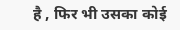है , फिर भी उसका कोई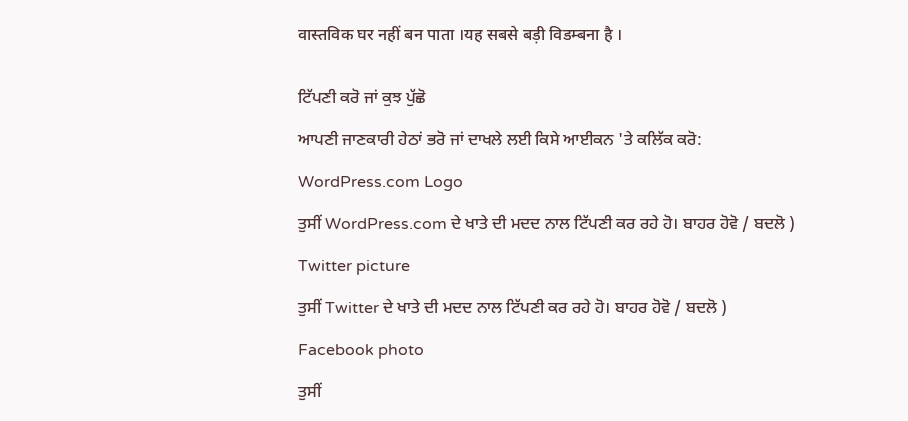वास्तविक घर नहीं बन पाता ।यह सबसे बड़ी विडम्बना है ।


ਟਿੱਪਣੀ ਕਰੋ ਜਾਂ ਕੁਝ ਪੁੱਛੋ

ਆਪਣੀ ਜਾਣਕਾਰੀ ਹੇਠਾਂ ਭਰੋ ਜਾਂ ਦਾਖਲੇ ਲਈ ਕਿਸੇ ਆਈਕਨ 'ਤੇ ਕਲਿੱਕ ਕਰੋ:

WordPress.com Logo

ਤੁਸੀਂ WordPress.com ਦੇ ਖਾਤੇ ਦੀ ਮਦਦ ਨਾਲ ਟਿੱਪਣੀ ਕਰ ਰਹੇ ਹੋ। ਬਾਹਰ ਹੋਵੋ / ਬਦਲੋ )

Twitter picture

ਤੁਸੀਂ Twitter ਦੇ ਖਾਤੇ ਦੀ ਮਦਦ ਨਾਲ ਟਿੱਪਣੀ ਕਰ ਰਹੇ ਹੋ। ਬਾਹਰ ਹੋਵੋ / ਬਦਲੋ )

Facebook photo

ਤੁਸੀਂ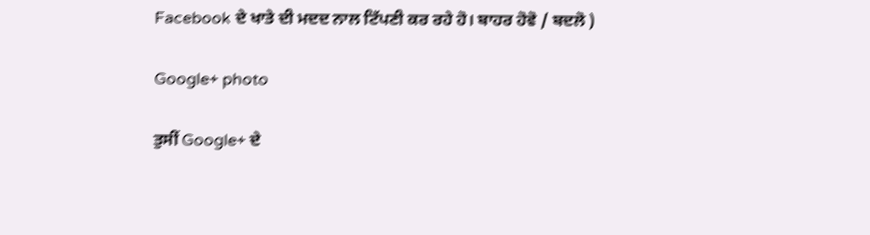Facebook ਦੇ ਖਾਤੇ ਦੀ ਮਦਦ ਨਾਲ ਟਿੱਪਣੀ ਕਰ ਰਹੇ ਹੋ। ਬਾਹਰ ਹੋਵੋ / ਬਦਲੋ )

Google+ photo

ਤੁਸੀਂ Google+ ਦੇ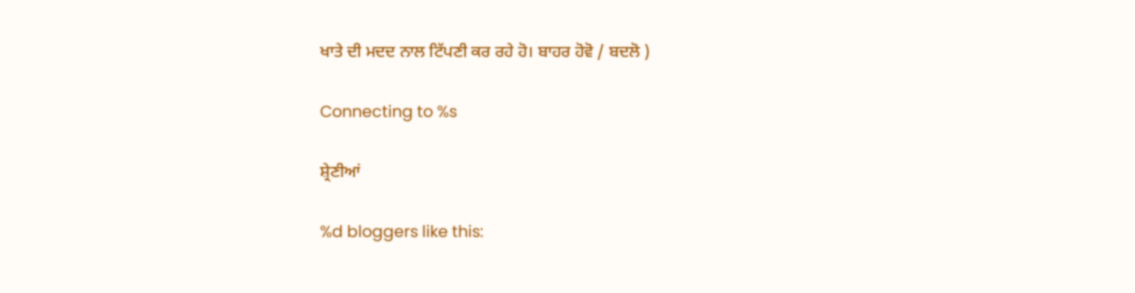ਖਾਤੇ ਦੀ ਮਦਦ ਨਾਲ ਟਿੱਪਣੀ ਕਰ ਰਹੇ ਹੋ। ਬਾਹਰ ਹੋਵੋ / ਬਦਲੋ )

Connecting to %s

ਸ਼੍ਰੇਣੀਆਂ

%d bloggers like this: